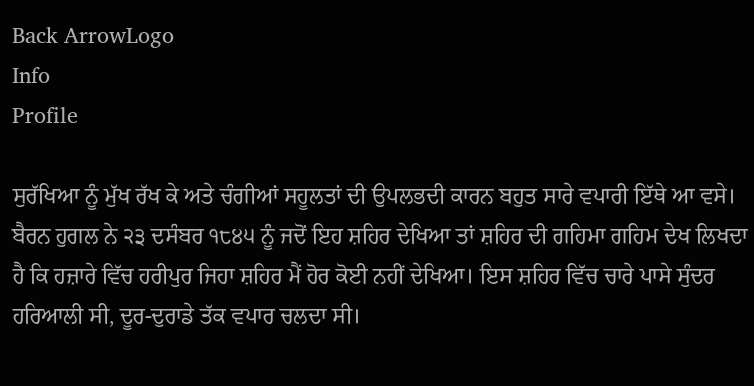Back ArrowLogo
Info
Profile

ਸੁਰੱਖਿਆ ਨੂੰ ਮੁੱਖ ਰੱਖ ਕੇ ਅਤੇ ਚੰਗੀਆਂ ਸਹੂਲਤਾਂ ਦੀ ਉਪਲਭਦੀ ਕਾਰਨ ਬਹੁਤ ਸਾਰੇ ਵਪਾਰੀ ਇੱਥੇ ਆ ਵਸੇ। ਬੈਰਨ ਹੁਗਲ ਨੇ ੨੩ ਦਸੰਬਰ ੧੮੪੫ ਨੂੰ ਜਦੋਂ ਇਹ ਸ਼ਹਿਰ ਦੇਖਿਆ ਤਾਂ ਸ਼ਹਿਰ ਦੀ ਗਹਿਮਾ ਗਹਿਮ ਦੇਖ ਲਿਖਦਾ ਹੈ ਕਿ ਹਜ਼ਾਰੇ ਵਿੱਚ ਹਰੀਪੁਰ ਜਿਹਾ ਸ਼ਹਿਰ ਮੈਂ ਹੋਰ ਕੋਈ ਨਹੀਂ ਦੇਖਿਆ। ਇਸ ਸ਼ਹਿਰ ਵਿੱਚ ਚਾਰੇ ਪਾਸੇ ਸੁੰਦਰ ਹਰਿਆਲੀ ਸੀ, ਦੂਰ-ਦੁਰਾਡੇ ਤੱਕ ਵਪਾਰ ਚਲਦਾ ਸੀ।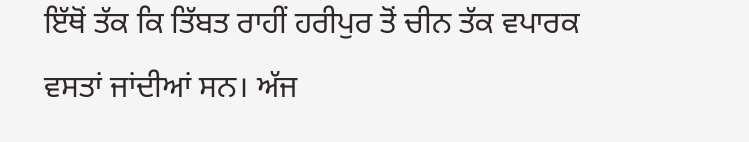ਇੱਥੋਂ ਤੱਕ ਕਿ ਤਿੱਬਤ ਰਾਹੀਂ ਹਰੀਪੁਰ ਤੋਂ ਚੀਨ ਤੱਕ ਵਪਾਰਕ ਵਸਤਾਂ ਜਾਂਦੀਆਂ ਸਨ। ਅੱਜ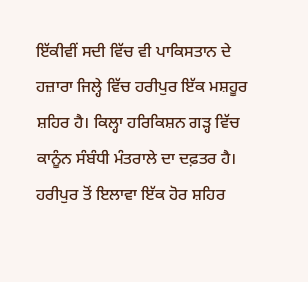ਇੱਕੀਵੀਂ ਸਦੀ ਵਿੱਚ ਵੀ ਪਾਕਿਸਤਾਨ ਦੇ ਹਜ਼ਾਰਾ ਜਿਲ੍ਹੇ ਵਿੱਚ ਹਰੀਪੁਰ ਇੱਕ ਮਸ਼ਹੂਰ ਸ਼ਹਿਰ ਹੈ। ਕਿਲ੍ਹਾ ਹਰਿਕਿਸ਼ਨ ਗੜ੍ਹ ਵਿੱਚ ਕਾਨੂੰਨ ਸੰਬੰਧੀ ਮੰਤਰਾਲੇ ਦਾ ਦਫ਼ਤਰ ਹੈ। ਹਰੀਪੁਰ ਤੋਂ ਇਲਾਵਾ ਇੱਕ ਹੋਰ ਸ਼ਹਿਰ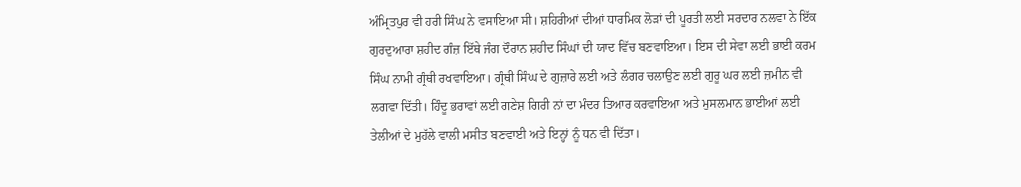ਅੰਮ੍ਰਿਤਪੁਰ ਵੀ ਹਰੀ ਸਿੰਘ ਨੇ ਵਸਾਇਆ ਸੀ। ਸ਼ਹਿਰੀਆਂ ਦੀਆਂ ਧਾਰਮਿਕ ਲੋੜਾਂ ਦੀ ਪੂਰਤੀ ਲਈ ਸਰਦਾਰ ਨਲਵਾ ਨੇ ਇੱਕ ਗੁਰਦੁਆਰਾ ਸ਼ਹੀਦ ਗੰਜ਼ ਇੱਥੇ ਜੰਗ ਦੌਰਾਨ ਸ਼ਹੀਦ ਸਿੰਘਾਂ ਦੀ ਯਾਦ ਵਿੱਚ ਬਣਵਾਇਆ। ਇਸ ਦੀ ਸੇਵਾ ਲਈ ਭਾਈ ਕਰਮ ਸਿੰਘ ਨਾਮੀ ਗ੍ਰੰਥੀ ਰਖਵਾਇਆ। ਗ੍ਰੰਥੀ ਸਿੰਘ ਦੇ ਗੁਜ਼ਾਰੇ ਲਈ ਅਤੇ ਲੰਗਰ ਚਲਾਉਣ ਲਈ ਗੁਰੂ ਘਰ ਲਈ ਜ਼ਮੀਨ ਵੀ ਲਗਵਾ ਦਿੱਤੀ। ਹਿੰਦੂ ਭਰਾਵਾਂ ਲਈ ਗਣੇਸ਼ ਗਿਰੀ ਨਾਂ ਦਾ ਮੰਦਰ ਤਿਆਰ ਕਰਵਾਇਆ ਅਤੇ ਮੁਸਲਮਾਨ ਭਾਈਆਂ ਲਈ ਤੇਲੀਆਂ ਦੇ ਮੁਹੱਲੇ ਵਾਲੀ ਮਸੀਤ ਬਣਵਾਈ ਅਤੇ ਇਨ੍ਹਾਂ ਨੂੰ ਧਨ ਵੀ ਦਿੱਤਾ।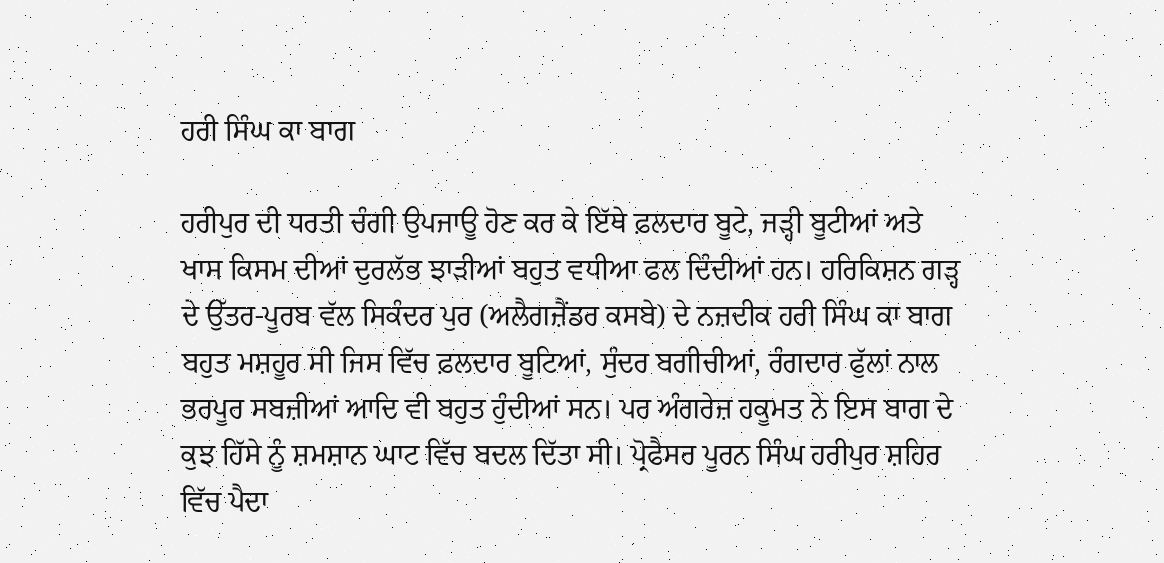ਹਰੀ ਸਿੰਘ ਕਾ ਬਾਗ

ਹਰੀਪੁਰ ਦੀ ਧਰਤੀ ਚੰਗੀ ਉਪਜਾਊ ਹੋਣ ਕਰ ਕੇ ਇੱਥੇ ਫ਼ਲਦਾਰ ਬੂਟੇ, ਜੜ੍ਹੀ ਬੂਟੀਆਂ ਅਤੇ ਖਾਸ ਕਿਸਮ ਦੀਆਂ ਦੁਰਲੱਭ ਝਾੜੀਆਂ ਬਹੁਤ ਵਧੀਆ ਫਲ ਦਿੰਦੀਆਂ ਹਨ। ਹਰਿਕਿਸ਼ਨ ਗੜ੍ਹ ਦੇ ਉੱਤਰ-ਪੂਰਬ ਵੱਲ ਸਿਕੰਦਰ ਪੁਰ (ਅਲੈਗਜ਼ੈਂਡਰ ਕਸਬੇ) ਦੇ ਨਜ਼ਦੀਕ ਹਰੀ ਸਿੰਘ ਕਾ ਬਾਗ ਬਹੁਤ ਮਸ਼ਹੂਰ ਸੀ ਜਿਸ ਵਿੱਚ ਫ਼ਲਦਾਰ ਬੂਟਿਆਂ, ਸੁੰਦਰ ਬਗੀਚੀਆਂ, ਰੰਗਦਾਰ ਫੁੱਲਾਂ ਨਾਲ ਭਰਪੂਰ ਸਬਜ਼ੀਆਂ ਆਦਿ ਵੀ ਬਹੁਤ ਹੁੰਦੀਆਂ ਸਨ। ਪਰ ਅੰਗਰੇਜ਼ ਹਕੂਮਤ ਨੇ ਇਸ ਬਾਗ ਦੇ ਕੁਝ ਹਿੱਸੇ ਨੂੰ ਸ਼ਮਸ਼ਾਨ ਘਾਟ ਵਿੱਚ ਬਦਲ ਦਿੱਤਾ ਸੀ। ਪ੍ਰੋਫੈਸਰ ਪੂਰਨ ਸਿੰਘ ਹਰੀਪੁਰ ਸ਼ਹਿਰ ਵਿੱਚ ਪੈਦਾ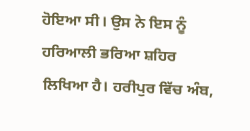ਹੋਇਆ ਸੀ। ਉਸ ਨੇ ਇਸ ਨੂੰ ਹਰਿਆਲੀ ਭਰਿਆ ਸ਼ਹਿਰ ਲਿਖਿਆ ਹੈ। ਹਰੀਪੁਰ ਵਿੱਚ ਅੰਬ,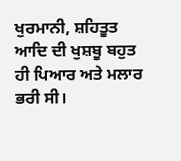ਖੁਰਮਾਨੀ, ਸ਼ਹਿਤੂਤ ਆਦਿ ਦੀ ਖੁਸ਼ਬੂ ਬਹੁਤ ਹੀ ਪਿਆਰ ਅਤੇ ਮਲਾਰ ਭਰੀ ਸੀ।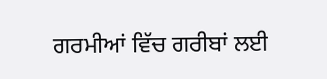ਗਰਮੀਆਂ ਵਿੱਚ ਗਰੀਬਾਂ ਲਈ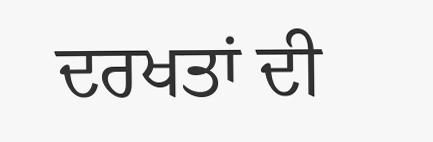ਦਰਖਤਾਂ ਦੀ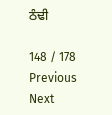ਠੰਢੀ

148 / 178
Previous
Next